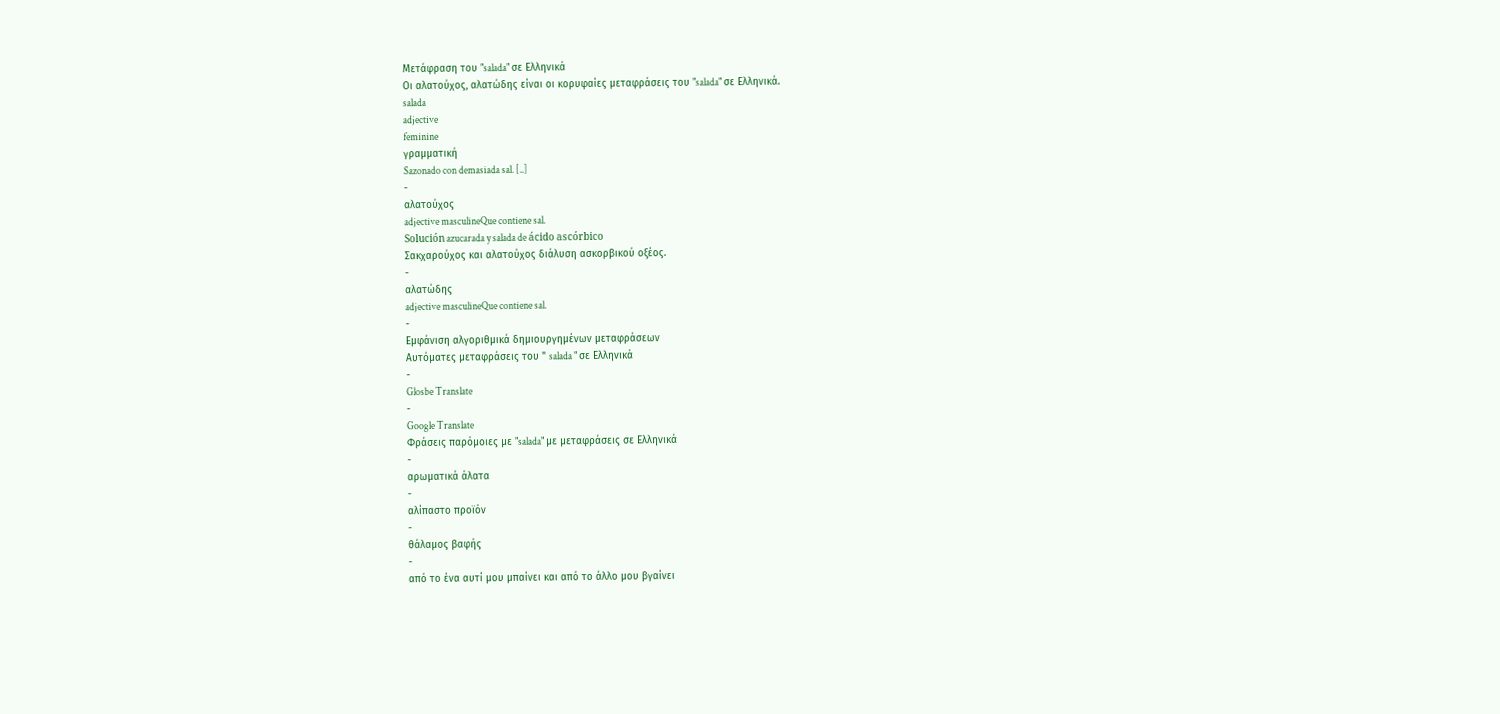Μετάφραση του "salada" σε Ελληνικά
Οι αλατούχος, αλατώδης είναι οι κορυφαίες μεταφράσεις του "salada" σε Ελληνικά.
salada
adjective
feminine
γραμματική
Sazonado con demasiada sal. [..]
-
αλατούχος
adjective masculineQue contiene sal.
Solución azucarada y salada de ácido ascórbico
Σακχαρούχος και αλατούχος διάλυση ασκορβικού οξέος.
-
αλατώδης
adjective masculineQue contiene sal.
-
Εμφάνιση αλγοριθμικά δημιουργημένων μεταφράσεων
Αυτόματες μεταφράσεις του " salada " σε Ελληνικά
-
Glosbe Translate
-
Google Translate
Φράσεις παρόμοιες με "salada" με μεταφράσεις σε Ελληνικά
-
αρωματικά άλατα
-
αλίπαστο προϊόν
-
θάλαμος βαφής
-
από το ένα αυτί μου μπαίνει και από το άλλο μου βγαίνει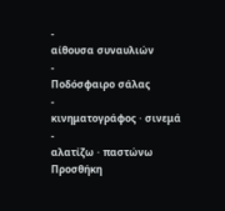-
αίθουσα συναυλιών
-
Ποδόσφαιρο σάλας
-
κινηματογράφος · σινεμά
-
αλατίζω · παστώνω
Προσθήκη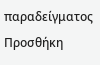παραδείγματος
Προσθήκη